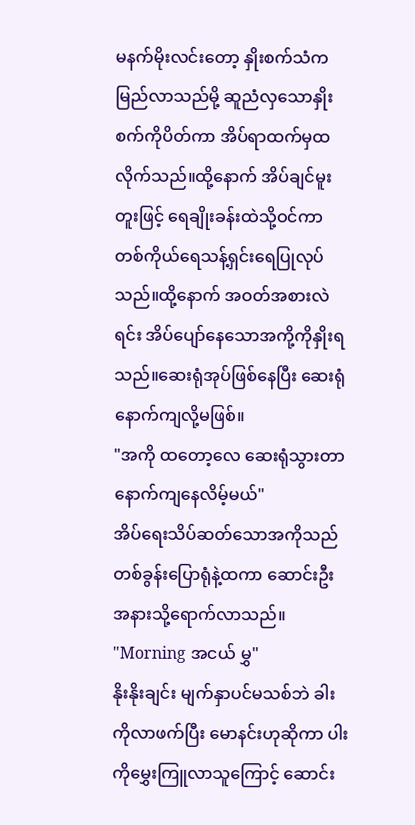မနက်မိုးလင်းတော့ နှိုးစက်သံကမြည်လာသည်မို့ ဆူညံလှသောနှိုးစက်ကိုပိတ်ကာ အိပ်ရာထက်မှထလိုက်သည်။ထို့နောက် အိပ်ချင်မူးတူးဖြင့် ရေချိုးခန်းထဲသို့ဝင်ကာ တစ်ကိုယ်ရေသန့်ရှင်းရေပြုလုပ်သည်။ထို့နောက် အဝတ်အစားလဲရင်း အိပ်ပျော်နေသောအကို့ကိုနှိုးရသည်။ဆေးရုံအုပ်ဖြစ်နေပြီး ဆေးရုံနောက်ကျလို့မဖြစ်။
"အကို ထတော့လေ ဆေးရုံသွားတာနောက်ကျနေလိမ့်မယ်"
အိပ်ရေးသိပ်ဆတ်သောအကိုသည် တစ်ခွန်းပြောရုံနဲ့ထကာ ဆောင်းဦး အနားသို့ရောက်လာသည်။
"Morning အငယ် မွှ"
နိုးနိုးချင်း မျက်နှာပင်မသစ်ဘဲ ခါးကိုလာဖက်ပြီး မောနင်းဟုဆိုကာ ပါးကိုမွှေးကြူလာသူကြောင့် ဆောင်း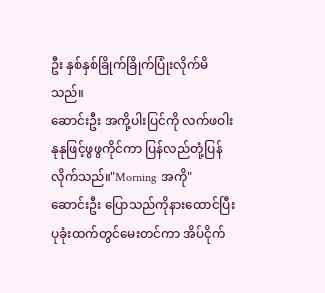ဦး နှစ်နှစ်ခြိုက်ခြိုက်ပြုံးလိုက်မိသည်။
ဆောင်းဦး အကို့ပါးပြင်ကို လက်ဖဝါးနုနုဖြင့်ဖွဖွကိုင်ကာ ပြန်လည်တုံ့ပြန်လိုက်သည်။"Morning အကို"
ဆောင်းဦး ပြောသည်ကိုနားထောင်ပြီး ပုခုံးထက်တွင်မေးတင်ကာ အိပ်ငိုက်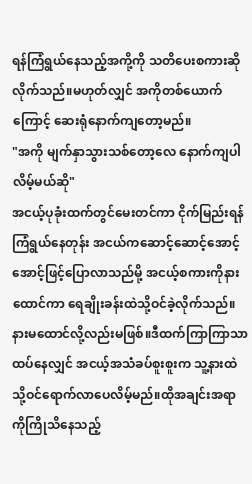ရန်ကြံရွယ်နေသည့်အကို့ကို သတိပေးစကားဆိုလိုက်သည်။မဟုတ်လျှင် အကိုတစ်ယောက်ကြောင့် ဆေးရုံနောက်ကျတော့မည်။
"အကို မျက်နှာသွားသစ်တော့လေ နောက်ကျပါလိမ့်မယ်ဆို"
အငယ့်ပုခုံးထက်တွင်မေးတင်ကာ ငိုက်မြည်းရန်ကြံရွယ်နေတုန်း အငယ်ကဆောင့်ဆောင့်အောင့်အောင့်ဖြင့်ပြောလာသည်မို့ အငယ့်စကားကိုနားထောင်ကာ ရေချိုးခန်းထဲသို့ဝင်ခဲ့လိုက်သည်။နားမထောင်လို့လည်းမဖြစ်။ဒီထက်ကြာကြာသာထပ်နေလျှင် အငယ့်အသံခပ်စူးစူးက သူ့နားထဲသို့ဝင်ရောက်လာပေလိမ့်မည်။ထိုအချင်းအရာကိုကြိုသိနေသည့်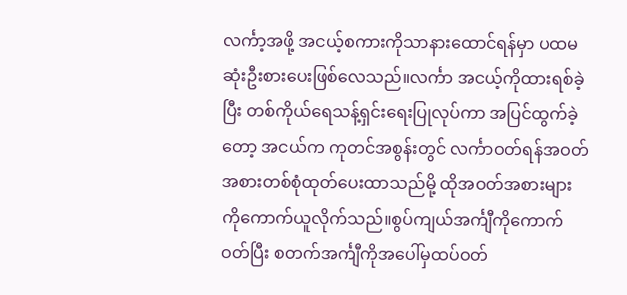လင်္ကာ့အဖို့ အငယ့်စကားကိုသာနားထောင်ရန်မှာ ပထမဆုံးဦးစားပေးဖြစ်လေသည်။လင်္ကာ အငယ့်ကိုထားရစ်ခဲ့ပြီး တစ်ကိုယ်ရေသန့်ရှင်းရေးပြုလုပ်ကာ အပြင်ထွက်ခဲ့တော့ အငယ်က ကုတင်အစွန်းတွင် လင်္ကာဝတ်ရန်အဝတ်အစားတစ်စုံထုတ်ပေးထာသည်မို့ ထိုအဝတ်အစားများကိုကောက်ယူလိုက်သည်။စွပ်ကျယ်အင်္ကျီကိုကောက်ဝတ်ပြီး စတက်အင်္ကျီကိုအပေါ်မှထပ်ဝတ်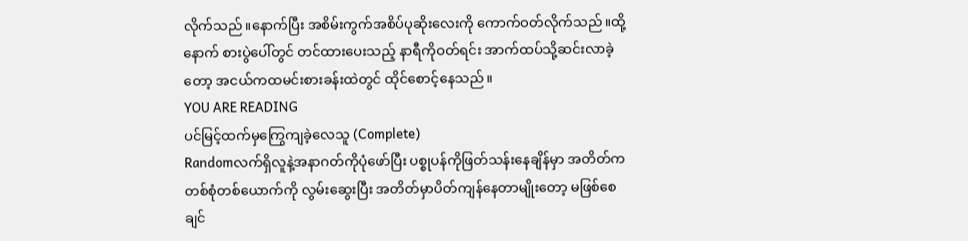လိုက်သည်။နောက်ပြီး အစိမ်းကွက်အစိပ်ပုဆိုးလေးကို ကောက်ဝတ်လိုက်သည်။ထို့နောက် စားပွဲပေါ်တွင် တင်ထားပေးသည့် နာရီကိုဝတ်ရင်း အာက်ထပ်သို့ဆင်းလာခဲ့တော့ အငယ်ကထမင်းစားခန်းထဲတွင် ထိုင်စောင့်နေသည်။
YOU ARE READING
ပင်မြင့်ထက်မှကြွေကျခဲ့လေသူ (Complete)
Randomလက်ရှိလူနဲ့အနာဂတ်ကိုပုံဖော်ပြီး ပစ္စုပန်ကိုဖြတ်သန်းနေချိန်မှာ အတိတ်ကတစ်စုံတစ်ယောက်ကို လွမ်းဆွေးပြီး အတိတ်မှာပိတ်ကျန်နေတာမျိုးတော့ မဖြစ်စေချင်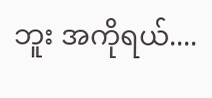ဘူး အကိုရယ်....